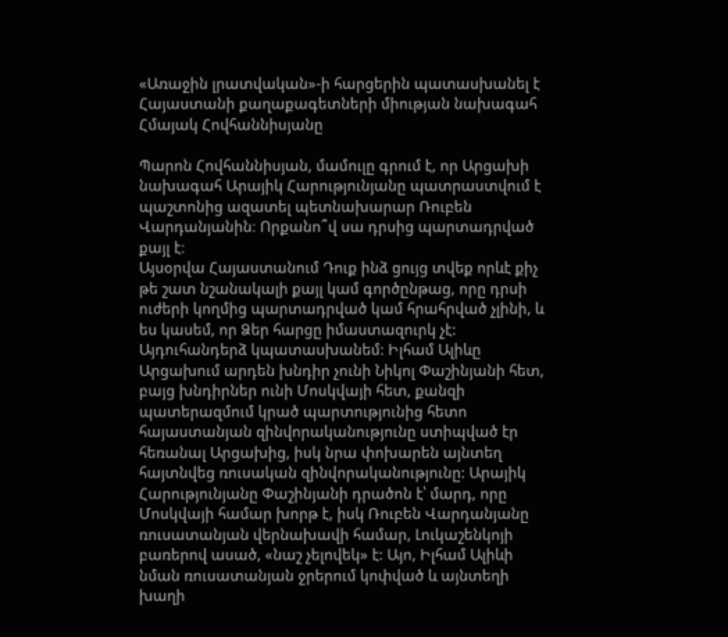«Առաջին լրատվական»-ի հարցերին պատասխանել է Հայաստանի քաղաքագետների միության նախագահ Հմայակ Հովհաննիսյանը

Պարոն Հովհաննիսյան, մամուլը գրում է, որ Արցախի նախագահ Արայիկ Հարությունյանը պատրաստվում է պաշտոնից ազատել պետնախարար Ռուբեն Վարդանյանին։ Որքանո՞վ սա դրսից պարտադրված քայլ է։
Այսօրվա Հայաստանում Դուք ինձ ցույց տվեք որևէ քիչ թե շատ նշանակալի քայլ կամ գործընթաց, որը դրսի ուժերի կողմից պարտադրված կամ հրահրված չլինի, և ես կասեմ, որ Ձեր հարցը իմաստազուրկ չէ: Այդուհանդերձ կպատասխանեմ: Իլհամ Ալիևը Արցախում արդեն խնդիր չունի Նիկոլ Փաշինյանի հետ, բայց խնդիրներ ունի Մոսկվայի հետ, քանզի պատերազմում կրած պարտությունից հետո հայաստանյան զինվորականությունը ստիպված էր հեռանալ Արցախից, իսկ նրա փոխարեն այնտեղ հայտնվեց ռուսական զինվորականությունը: Արայիկ Հարությունյանը Փաշինյանի դրածոն է՝ մարդ, որը Մոսկվայի համար խորթ է, իսկ Ռուբեն Վարդանյանը ռուսատանյան վերնախավի համար, Լուկաշենկոյի բառերով ասած, «նաշ չելովեկ» է: Այո, Իլհամ Ալիևի նման ռուսատանյան ջրերում կոփված և այնտեղի խաղի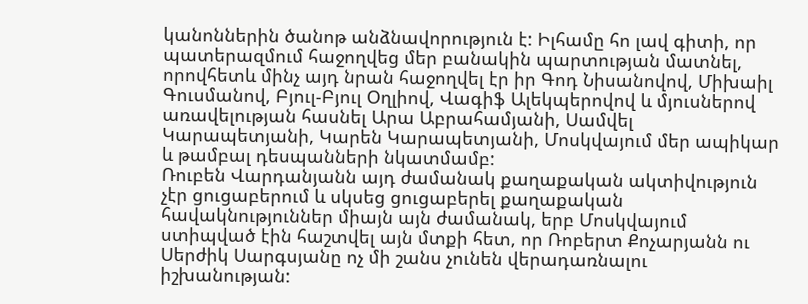կանոններին ծանոթ անձնավորություն է: Իլհամը հո լավ գիտի, որ պատերազմում հաջողվեց մեր բանակին պարտության մատնել, որովհետև մինչ այդ նրան հաջողվել էր իր Գոդ Նիսանովով, Միխաիլ Գուսմանով, Բյուլ-Բյուլ Օղլիով, Վագիֆ Ալեկպերովով և մյուսներով առավելության հասնել Արա Աբրահամյանի, Սամվել Կարապետյանի, Կարեն Կարապետյանի, Մոսկվայում մեր ապիկար և թամբալ դեսպանների նկատմամբ:
Ռուբեն Վարդանյանն այդ ժամանակ քաղաքական ակտիվություն չէր ցուցաբերում և սկսեց ցուցաբերել քաղաքական հավակնություններ միայն այն ժամանակ, երբ Մոսկվայում ստիպված էին հաշտվել այն մտքի հետ, որ Ռոբերտ Քոչարյանն ու Սերժիկ Սարգսյանը ոչ մի շանս չունեն վերադառնալու իշխանության: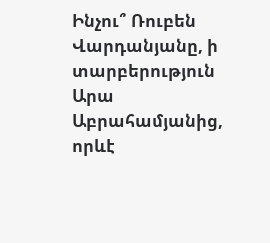Ինչու՞ Ռուբեն Վարդանյանը, ի տարբերություն Արա Աբրահամյանից, որևէ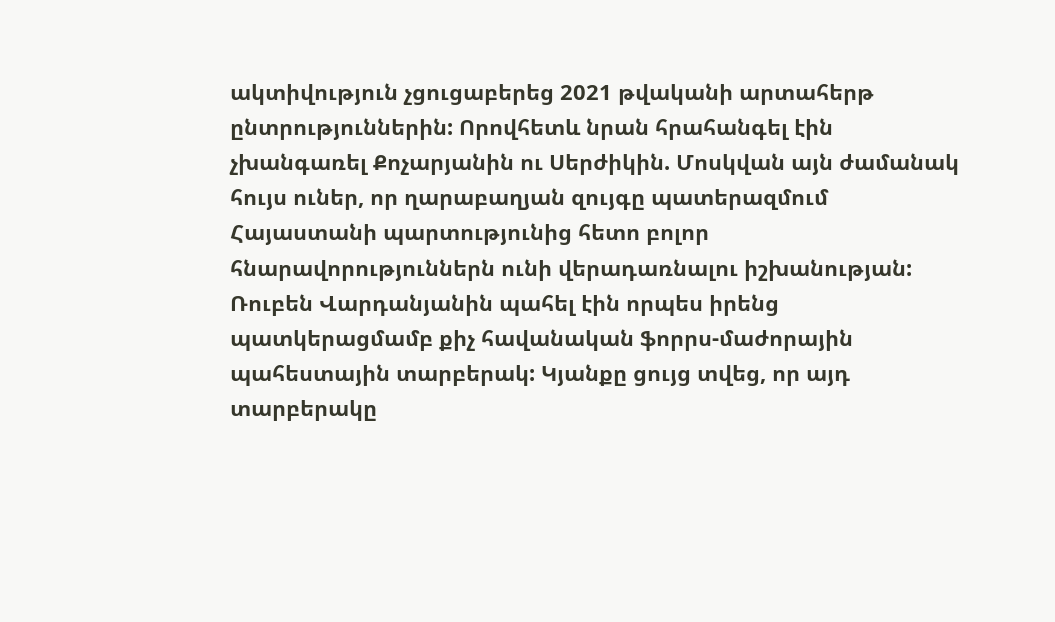ակտիվություն չցուցաբերեց 2021 թվականի արտահերթ ընտրություններին: Որովհետև նրան հրահանգել էին չխանգառել Քոչարյանին ու Սերժիկին. Մոսկվան այն ժամանակ հույս ուներ, որ ղարաբաղյան զույգը պատերազմում Հայաստանի պարտությունից հետո բոլոր հնարավորություններն ունի վերադառնալու իշխանության: Ռուբեն Վարդանյանին պահել էին որպես իրենց պատկերացմամբ քիչ հավանական ֆորրս-մաժորային պահեստային տարբերակ: Կյանքը ցույց տվեց, որ այդ տարբերակը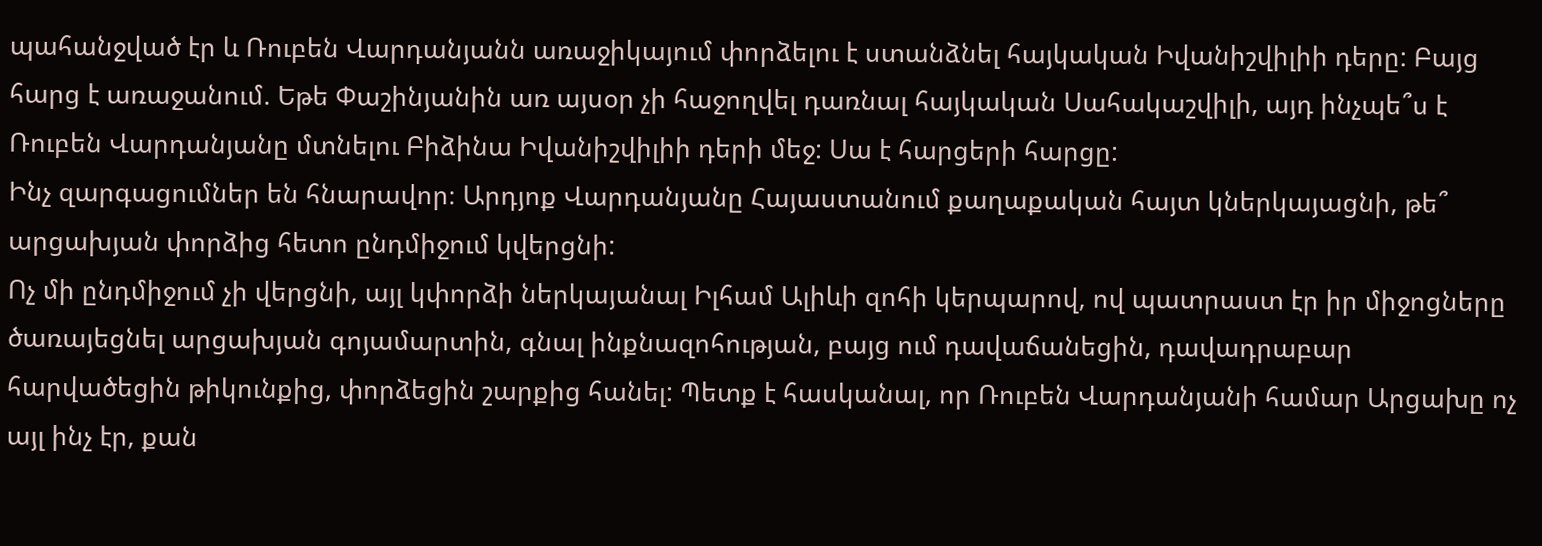պահանջված էր և Ռուբեն Վարդանյանն առաջիկայում փորձելու է ստանձնել հայկական Իվանիշվիլիի դերը: Բայց հարց է առաջանում. Եթե Փաշինյանին առ այսօր չի հաջողվել դառնալ հայկական Սահակաշվիլի, այդ ինչպե՞ս է Ռուբեն Վարդանյանը մտնելու Բիձինա Իվանիշվիլիի դերի մեջ: Սա է հարցերի հարցը:
Ինչ զարգացումներ են հնարավոր։ Արդյոք Վարդանյանը Հայաստանում քաղաքական հայտ կներկայացնի, թե՞ արցախյան փորձից հետո ընդմիջում կվերցնի:
Ոչ մի ընդմիջում չի վերցնի, այլ կփորձի ներկայանալ Իլհամ Ալիևի զոհի կերպարով, ով պատրաստ էր իր միջոցները ծառայեցնել արցախյան գոյամարտին, գնալ ինքնազոհության, բայց ում դավաճանեցին, դավադրաբար հարվածեցին թիկունքից, փորձեցին շարքից հանել: Պետք է հասկանալ, որ Ռուբեն Վարդանյանի համար Արցախը ոչ այլ ինչ էր, քան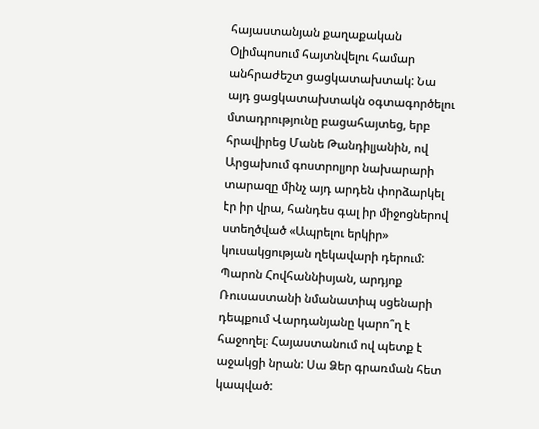հայաստանյան քաղաքական Օլիմպոսում հայտնվելու համար անհրաժեշտ ցացկատախտակ: Նա այդ ցացկատախտակն օգտագործելու մտադրությունը բացահայտեց, երբ հրավիրեց Մանե Թանդիլյանին, ով Արցախում գոստրոլյոր նախարարի տարազը մինչ այդ արդեն փորձարկել էր իր վրա, հանդես գալ իր միջոցներով ստեղծված «Ապրելու երկիր» կուսակցության ղեկավարի դերում:
Պարոն Հովհաննիսյան, արդյոք Ռուսաստանի նմանատիպ սցենարի դեպքում Վարդանյանը կարո՞ղ է հաջողել։ Հայաստանում ով պետք է աջակցի նրան: Սա Ձեր գրառման հետ կապված: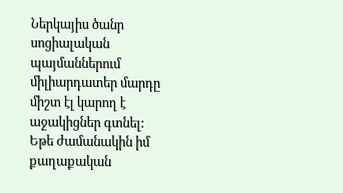Ներկայիս ծանր սոցիալական պայմաններում միլիարդատեր մարդը միշտ էլ կարող է աջակիցներ գտնել: Եթե ժամանակին իմ քաղաքական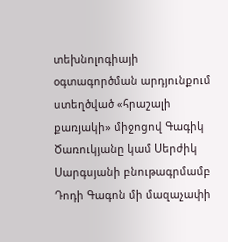տեխնոլոգիայի օգտագործման արդյունքում ստեղծված «հրաշալի քառյակի» միջոցով Գագիկ Ծառուկյանը կամ Սերժիկ Սարգսյանի բնութագրմամբ Դոդի Գագոն մի մազաչափի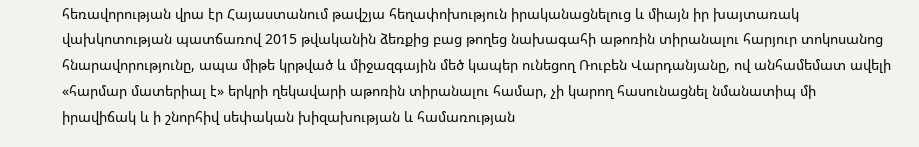հեռավորության վրա էր Հայաստանում թավշյա հեղափոխություն իրականացնելուց և միայն իր խայտառակ վախկոտության պատճառով 2015 թվականին ձեռքից բաց թողեց նախագահի աթոռին տիրանալու հարյուր տոկոսանոց հնարավորությունը, ապա միթե կրթված և միջազգային մեծ կապեր ունեցող Ռուբեն Վարդանյանը, ով անհամեմատ ավելի «հարմար մատերիալ է» երկրի ղեկավարի աթոռին տիրանալու համար, չի կարող հասունացնել նմանատիպ մի իրավիճակ և ի շնորհիվ սեփական խիզախության և համառության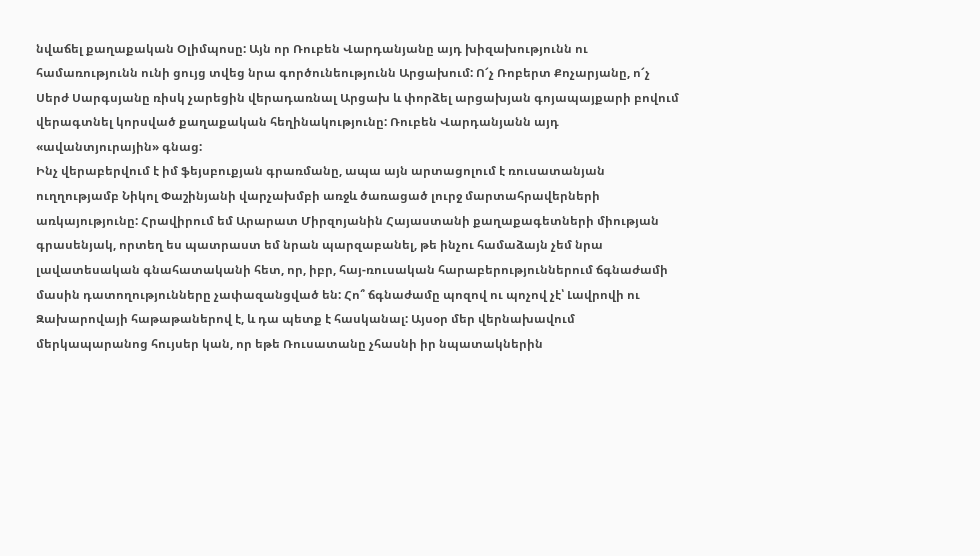նվաճել քաղաքական Օլիմպոսը: Այն որ Ռուբեն Վարդանյանը այդ խիզախությունն ու համառությունն ունի ցույց տվեց նրա գործունեությունն Արցախում: Ո՜չ Ռոբերտ Քոչարյանը, ո՜չ Սերժ Սարգսյանը ռիսկ չարեցին վերադառնալ Արցախ և փորձել արցախյան գոյապայքարի բովում վերագտնել կորսված քաղաքական հեղինակությունը: Ռուբեն Վարդանյանն այդ «ավանտյուրային» գնաց:
Ինչ վերաբերվում է իմ ֆեյսբուքյան գրառմանը, ապա այն արտացոլում է ռուսատանյան ուղղությամբ Նիկոլ Փաշինյանի վարչախմբի առջև ծառացած լուրջ մարտահրավերների առկայությունը: Հրավիրում եմ Արարատ Միրզոյանին Հայաստանի քաղաքագետների միության գրասենյակ, որտեղ ես պատրաստ եմ նրան պարզաբանել, թե ինչու համաձայն չեմ նրա լավատեսական գնահատականի հետ, որ, իբր, հայ-ռուսական հարաբերություններում ճգնաժամի մասին դատողությունները չափազանցված են: Հո՞ ճգնաժամը պոզով ու պոչով չէ՝ Լավրովի ու Զախարովայի հաթաթաներով է, և դա պետք է հասկանալ: Այսօր մեր վերնախավում մերկապարանոց հույսեր կան, որ եթե Ռուսատանը չհասնի իր նպատակներին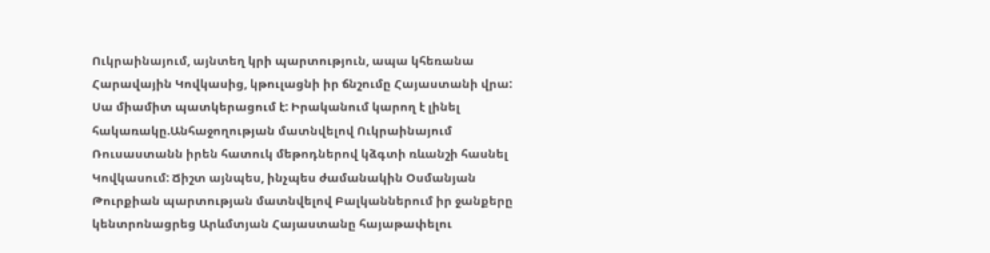Ուկրաինայում, այնտեղ կրի պարտություն, ապա կհեռանա Հարավային Կովկասից, կթուլացնի իր ճնշումը Հայաստանի վրա: Սա միամիտ պատկերացում է: Իրականում կարող է լինել հակառակը.Անհաջողության մատնվելով Ուկրաինայում Ռուսաստանն իրեն հատուկ մեթոդներով կձգտի ռևանշի հասնել Կովկասում: Ճիշտ այնպես, ինչպես ժամանակին Օսմանյան Թուրքիան պարտության մատնվելով Բալկաններում իր ջանքերը կենտրոնացրեց Արևմտյան Հայաստանը հայաթափելու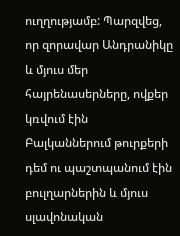ուղղությամբ: Պարզվեց, որ զորավար Անդրանիկը և մյուս մեր հայրենասերները, ովքեր կռվում էին Բալկաններում թուրքերի դեմ ու պաշտպանում էին բուլղարներին և մյուս սլավոնական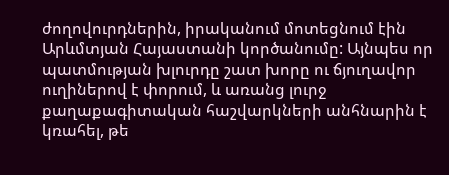ժողովուրդներին, իրականում մոտեցնում էին Արևմտյան Հայաստանի կործանումը: Այնպես որ պատմության խլուրդը շատ խորը ու ճյուղավոր ուղիներով է փորում, և առանց լուրջ քաղաքագիտական հաշվարկների անհնարին է կռահել, թե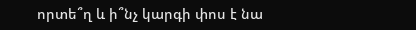որտե՞ղ և ի՞նչ կարգի փոս է նա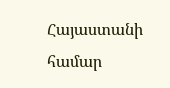Հայաստանի համար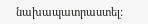նախապատրաստել: